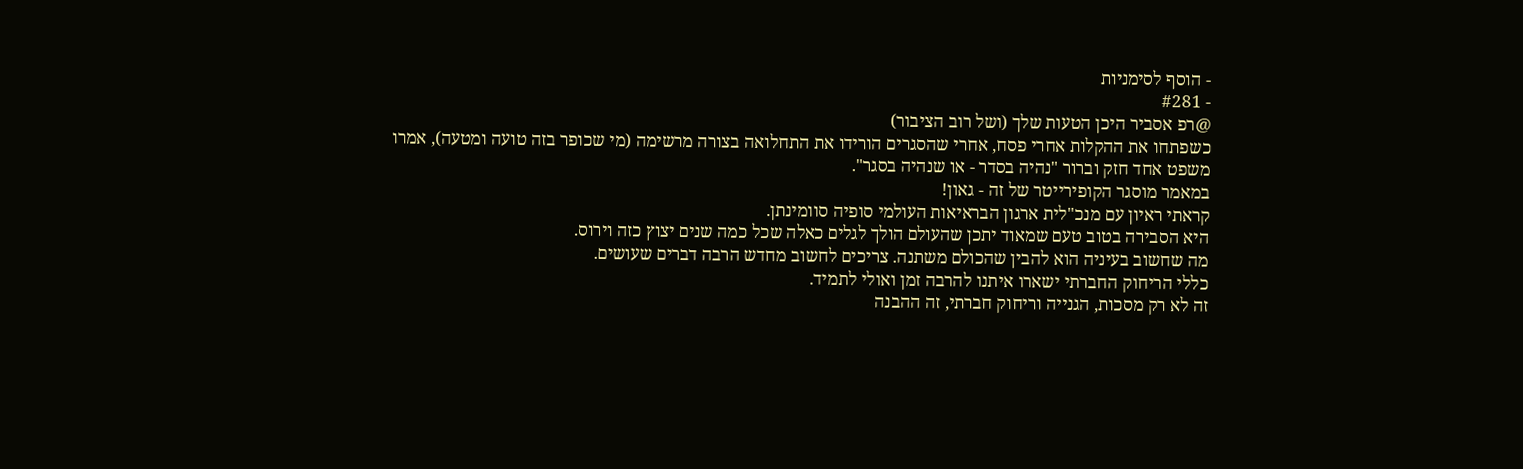- הוסף לסימניות
- #281
@רפ אסביר היכן הטעות שלך (ושל רוב הציבור)
כשפתחו את ההקלות אחרי פסח, אחרי שהסגרים הורידו את התחלואה בצורה מרשימה (מי שכופר בזה טועה ומטעה), אמרו משפט אחד חזק וברור "נהיה בסדר - או שנהיה בסגר".
במאמר מוסגר הקופירייטר של זה - גאון!
קראתי ראיון עם מנכ"לית ארגון הבראיאות העולמי סופיה סוומינתן.
היא הסבירה בטוב טעם שמאוד יתכן שהעולם הולך לגלים כאלה שכל כמה שנים יצוץ כזה וירוס.
מה שחשוב בעיניה הוא להבין שהכולם משתנה. צריכים לחשוב מחדש הרבה דברים שעושים.
כללי הריחוק החברתי ישארו איתנו להרבה זמן ואולי לתמיד.
זה לא רק מסכות, הגנייה וריחוק חברתי, זה ההבנה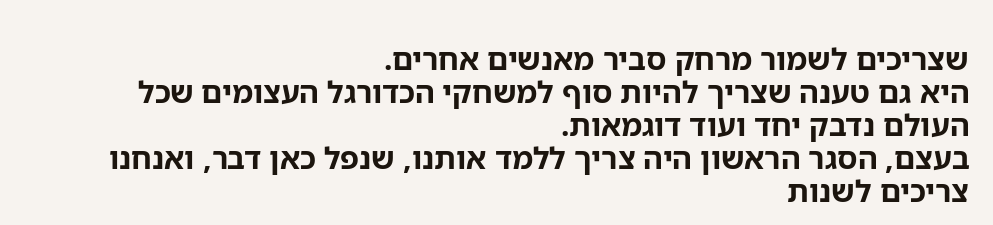שצריכים לשמור מרחק סביר מאנשים אחרים.
היא גם טענה שצריך להיות סוף למשחקי הכדורגל העצומים שכל העולם נדבק יחד ועוד דוגמאות.
בעצם, הסגר הראשון היה צריך ללמד אותנו, שנפל כאן דבר, ואנחנו צריכים לשנות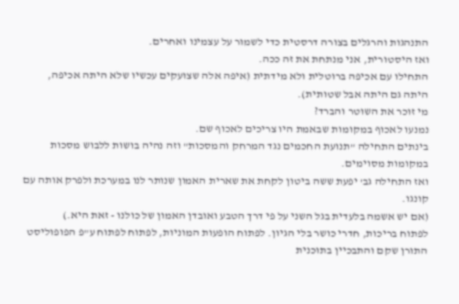התנהגות והרגלים בצורה דרסטית כדי לשמור על עצמינו ואחרים.
ואז היסטורית, אני מנתחת את זה ככה.
התחילו עם אכיפה ברוטלית ולא מידתית (איפה אלה שצועקים עכשיו שלא היתה אכיפה, היתה גם היתה אבל שטותית).
מי זוכר את השוטר והברד?
נמנעו לאכוף במקומות שבאמת היו צריכים לאכוף שם.
בינתים התחילה "תנועת החכמים נגד המרחק והמסכות" וזה נהיה בושות ללבוש מסכות במקומות מסוימים.
ואז התחילה גב' יפעת ששה ביטון לקחת את שארית האמון שנותר לנו במערכת ולפרק אותה עם קונגו.
(אם יש אשמה בלעדית בגל השני על פי דרך הטבע ואובדן האמון של כולנו - זאת היא.)
לפתוח בריכות, חדרי כושר בלי הגיון. לפתוח הופעות המוניות, לפתוח לפתוח ע"פ הפופוליסט התורן שקם והתבכיין בתוכנית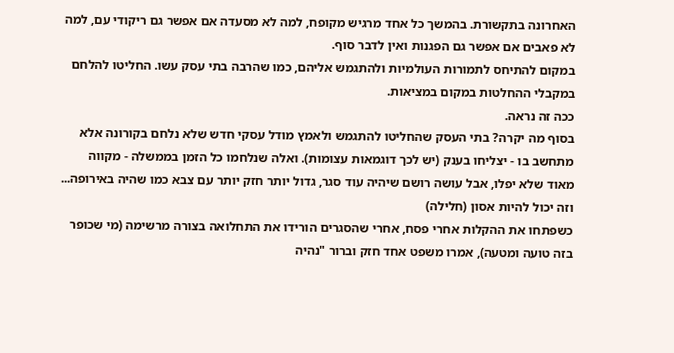האחרונה בתקשורת. בהמשך כל אחד מרגיש מקופח, למה לא מסעדה אם אפשר גם ריקודי עם, למה לא פאבים אם אפשר גם הפגנות ואין לדבר סוף.
במקום להתיחס לתמורות העולמיות ולהתגמש אליהם, כמו שהרבה בתי עסק עשו. החליטו להלחם במקבלי ההחלטות במקום במציאות.
ככה זה נראה.
בסוף מה יקרה? בתי העסק שהחליטו להתגמש ולאמץ מודל עסקי חדש שלא נלחם בקורונה אלא מתחשב בו - יצליחו בענק (יש לכך דוגמאות עצומות). ואלה שנלחמו כל הזמן בממשלה - מקווה מאוד שלא יפלו, אבל עושה רושם שיהיה עוד סגר, גדול יותר חזק יותר עם צבא כמו שהיה באירופה... וזה יכול להיות אסון (חלילה)
כשפתחו את ההקלות אחרי פסח, אחרי שהסגרים הורידו את התחלואה בצורה מרשימה (מי שכופר בזה טועה ומטעה), אמרו משפט אחד חזק וברור "נהיה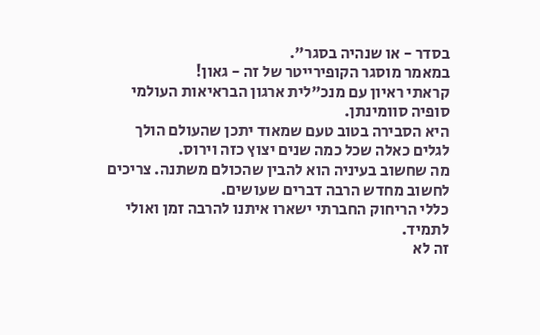בסדר - או שנהיה בסגר".
במאמר מוסגר הקופירייטר של זה - גאון!
קראתי ראיון עם מנכ"לית ארגון הבראיאות העולמי סופיה סוומינתן.
היא הסבירה בטוב טעם שמאוד יתכן שהעולם הולך לגלים כאלה שכל כמה שנים יצוץ כזה וירוס.
מה שחשוב בעיניה הוא להבין שהכולם משתנה. צריכים לחשוב מחדש הרבה דברים שעושים.
כללי הריחוק החברתי ישארו איתנו להרבה זמן ואולי לתמיד.
זה לא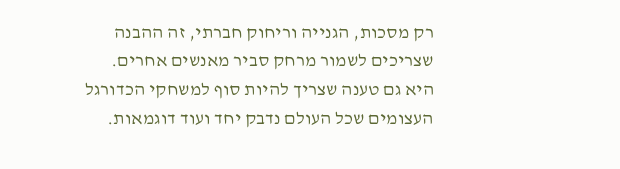רק מסכות, הגנייה וריחוק חברתי, זה ההבנה שצריכים לשמור מרחק סביר מאנשים אחרים.
היא גם טענה שצריך להיות סוף למשחקי הכדורגל העצומים שכל העולם נדבק יחד ועוד דוגמאות.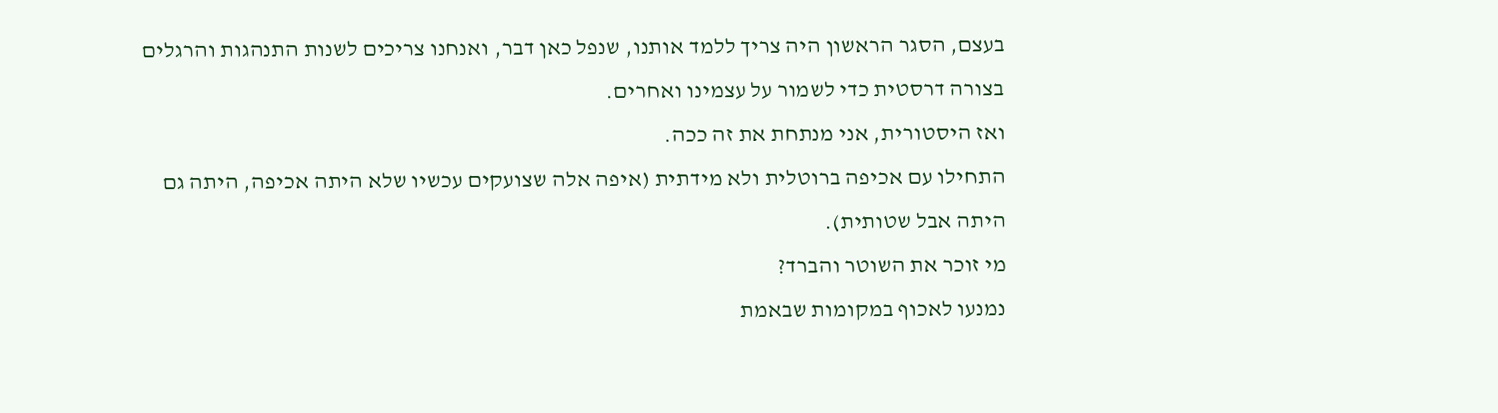בעצם, הסגר הראשון היה צריך ללמד אותנו, שנפל כאן דבר, ואנחנו צריכים לשנות התנהגות והרגלים בצורה דרסטית כדי לשמור על עצמינו ואחרים.
ואז היסטורית, אני מנתחת את זה ככה.
התחילו עם אכיפה ברוטלית ולא מידתית (איפה אלה שצועקים עכשיו שלא היתה אכיפה, היתה גם היתה אבל שטותית).
מי זוכר את השוטר והברד?
נמנעו לאכוף במקומות שבאמת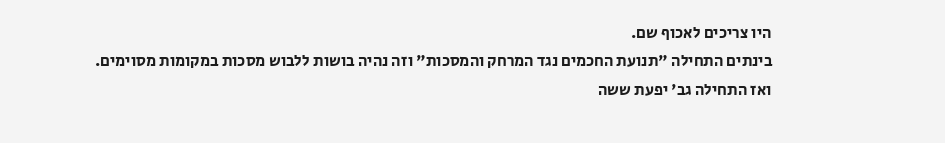היו צריכים לאכוף שם.
בינתים התחילה "תנועת החכמים נגד המרחק והמסכות" וזה נהיה בושות ללבוש מסכות במקומות מסוימים.
ואז התחילה גב' יפעת ששה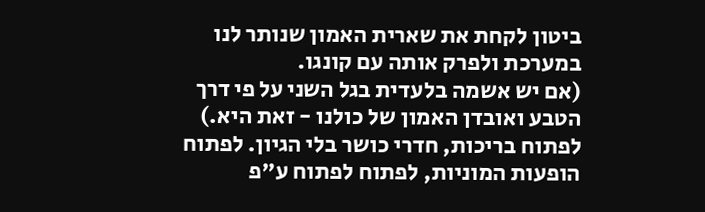ביטון לקחת את שארית האמון שנותר לנו במערכת ולפרק אותה עם קונגו.
(אם יש אשמה בלעדית בגל השני על פי דרך הטבע ואובדן האמון של כולנו - זאת היא.)
לפתוח בריכות, חדרי כושר בלי הגיון. לפתוח הופעות המוניות, לפתוח לפתוח ע"פ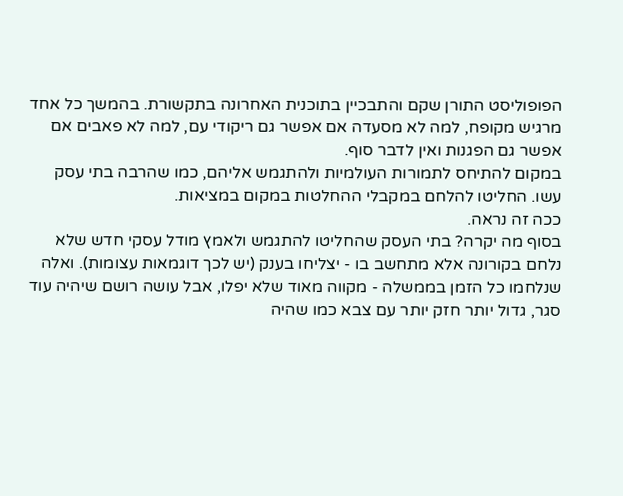הפופוליסט התורן שקם והתבכיין בתוכנית האחרונה בתקשורת. בהמשך כל אחד מרגיש מקופח, למה לא מסעדה אם אפשר גם ריקודי עם, למה לא פאבים אם אפשר גם הפגנות ואין לדבר סוף.
במקום להתיחס לתמורות העולמיות ולהתגמש אליהם, כמו שהרבה בתי עסק עשו. החליטו להלחם במקבלי ההחלטות במקום במציאות.
ככה זה נראה.
בסוף מה יקרה? בתי העסק שהחליטו להתגמש ולאמץ מודל עסקי חדש שלא נלחם בקורונה אלא מתחשב בו - יצליחו בענק (יש לכך דוגמאות עצומות). ואלה שנלחמו כל הזמן בממשלה - מקווה מאוד שלא יפלו, אבל עושה רושם שיהיה עוד סגר, גדול יותר חזק יותר עם צבא כמו שהיה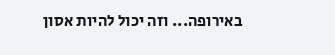באירופה... וזה יכול להיות אסון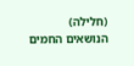(חלילה)
הנושאים החמים